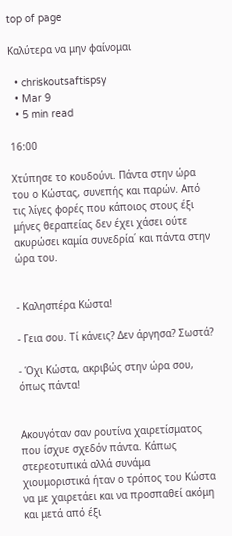top of page

Καλύτερα να μην φαίνομαι

  • chriskoutsaftispsy
  • Mar 9
  • 5 min read

16:00

Χτύπησε το κουδούνι. Πάντα στην ώρα του ο Κώστας, συνεπής και παρών. Από τις λίγες φορές που κάποιος στους έξι μήνες θεραπείας δεν έχει χάσει ούτε ακυρώσει καμία συνεδρία΄ και πάντα στην ώρα του.


- Καλησπέρα Κώστα!

- Γεια σου. Τί κάνεις? Δεν άργησα? Σωστά?

- Όχι Κώστα, ακριβώς στην ώρα σου, όπως πάντα!


Ακουγόταν σαν ρουτίνα χαιρετίσματος που ίσχυε σχεδόν πάντα. Κάπως στερεοτυπικά αλλά συνάμα χιουμοριστικά ήταν ο τρόπος του Κώστα να με χαιρετάει και να προσπαθεί ακόμη και μετά από έξι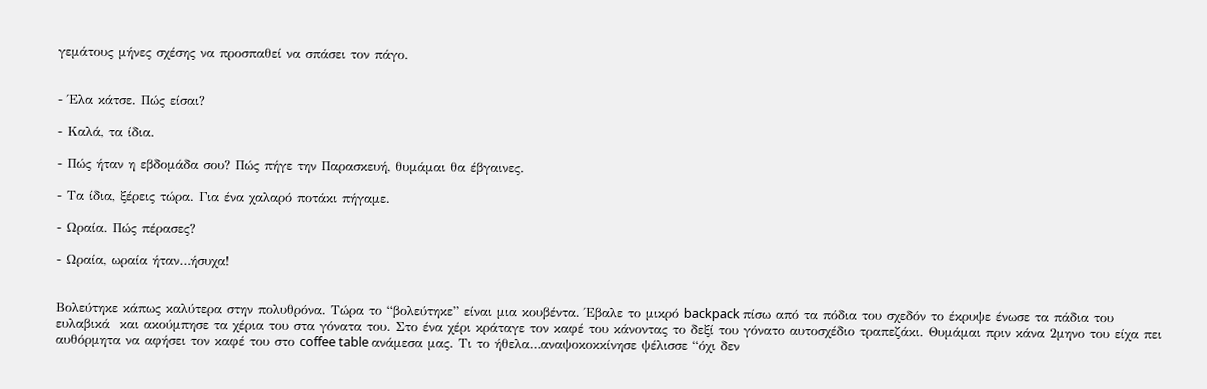γεμάτους μήνες σχέσης να προσπαθεί να σπάσει τον πάγο.


- Έλα κάτσε. Πώς είσαι?

- Καλά, τα ίδια.

- Πώς ήταν η εβδομάδα σου? Πώς πήγε την Παρασκευή, θυμάμαι θα έβγαινες.

- Τα ίδια, ξέρεις τώρα. Για ένα χαλαρό ποτάκι πήγαμε.

- Ωραία. Πώς πέρασες?

- Ωραία, ωραία ήταν…ήσυχα!


Βολεύτηκε κάπως καλύτερα στην πολυθρόνα. Τώρα το “βολεύτηκε” είναι μια κουβέντα. Έβαλε το μικρό backpack πίσω από τα πόδια του σχεδόν το έκρυψε ένωσε τα πάδια του ευλαβικά  και ακούμπησε τα χέρια του στα γόνατα του. Στο ένα χέρι κράταγε τον καφέ του κάνοντας το δεξί του γόνατο αυτοσχέδιο τραπεζάκι. Θυμάμαι πριν κάνα 2μηνο του είχα πει αυθόρμητα να αφήσει τον καφέ του στο coffee table ανάμεσα μας. Τι το ήθελα…αναψοκοκκίνησε ψέλισσε “όχι δεν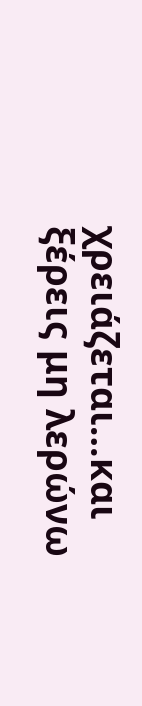χρειάζεται…και ξέρεις μη λερώνω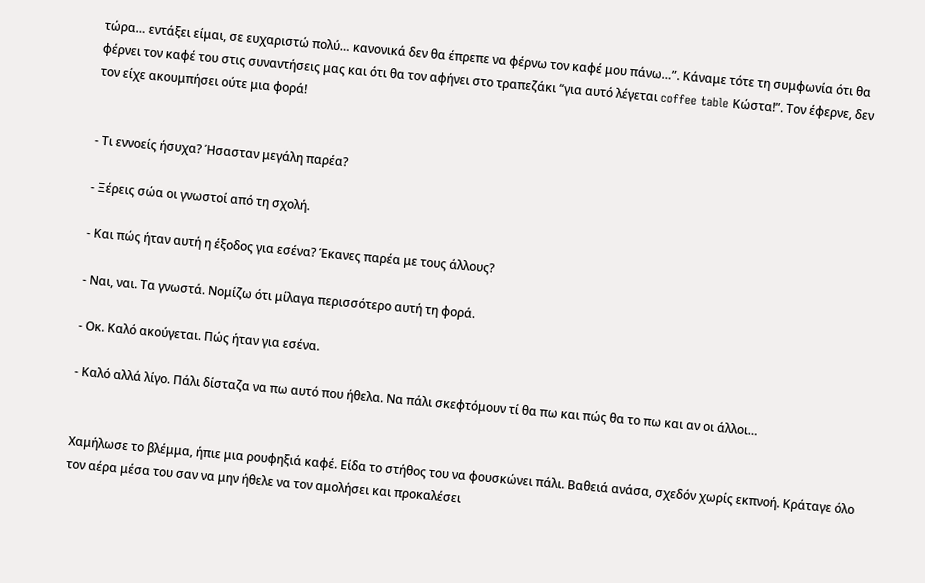τώρα… εντάξει είμαι, σε ευχαριστώ πολύ… κανονικά δεν θα έπρεπε να φέρνω τον καφέ μου πάνω…”. Κάναμε τότε τη συμφωνία ότι θα φέρνει τον καφέ του στις συναντήσεις μας και ότι θα τον αφήνει στο τραπεζάκι “για αυτό λέγεται coffee table Κώστα!”. Τον έφερνε, δεν τον είχε ακουμπήσει ούτε μια φορά!


- Τι εννοείς ήσυχα? Ήσασταν μεγάλη παρέα?

- Ξέρεις σώα οι γνωστοί από τη σχολή.

- Και πώς ήταν αυτή η έξοδος για εσένα? Έκανες παρέα με τους άλλους?

- Ναι, ναι. Τα γνωστά. Νομίζω ότι μίλαγα περισσότερο αυτή τη φορά.

- Οκ. Καλό ακούγεται. Πώς ήταν για εσένα.

- Καλό αλλά λίγο. Πάλι δίσταζα να πω αυτό που ήθελα. Να πάλι σκεφτόμουν τί θα πω και πώς θα το πω και αν οι άλλοι…


Χαμήλωσε το βλέμμα, ήπιε μια ρουφηξιά καφέ. Είδα το στήθος του να φουσκώνει πάλι. Βαθειά ανάσα, σχεδόν χωρίς εκπνοή. Κράταγε όλο τον αέρα μέσα του σαν να μην ήθελε να τον αμολήσει και προκαλέσει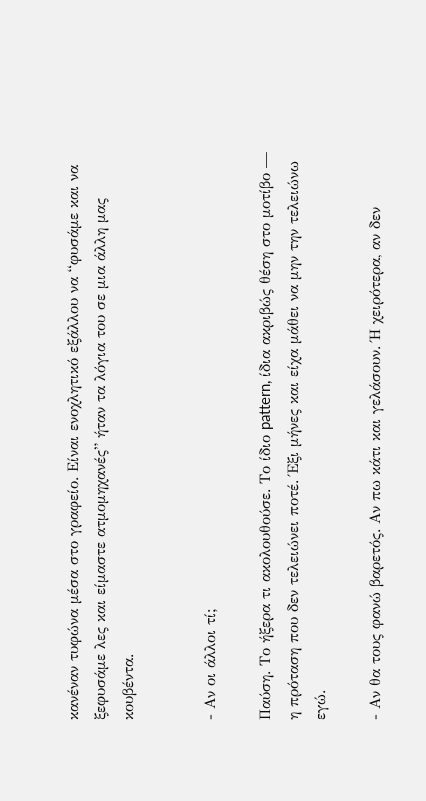κανέναν τυφώνα μέσα στο γραφείο. Είναι ενοχλητικό εξάλλου να “φυσάμε και να ξεφυσάμε λες και είμαστε ατμομηχανές” ήταν τα λόγια του σε μια άλλη μας κουβέντα.


- Αν οι άλλοι τί;

Παύση. Το ήξερα τι ακολουθούσε. Το ίδιο pattern, ίδια ακριβώς θέση στο μοτίβο — η πρόταση που δεν τελειώνει ποτέ. Έξι μήνες και είχα μάθει να μην την τελειώνω εγώ.

- Αν θα τους φανώ βαρετός. Αν πω κάτι και γελάσουν. Ή χειρότερα, αν δεν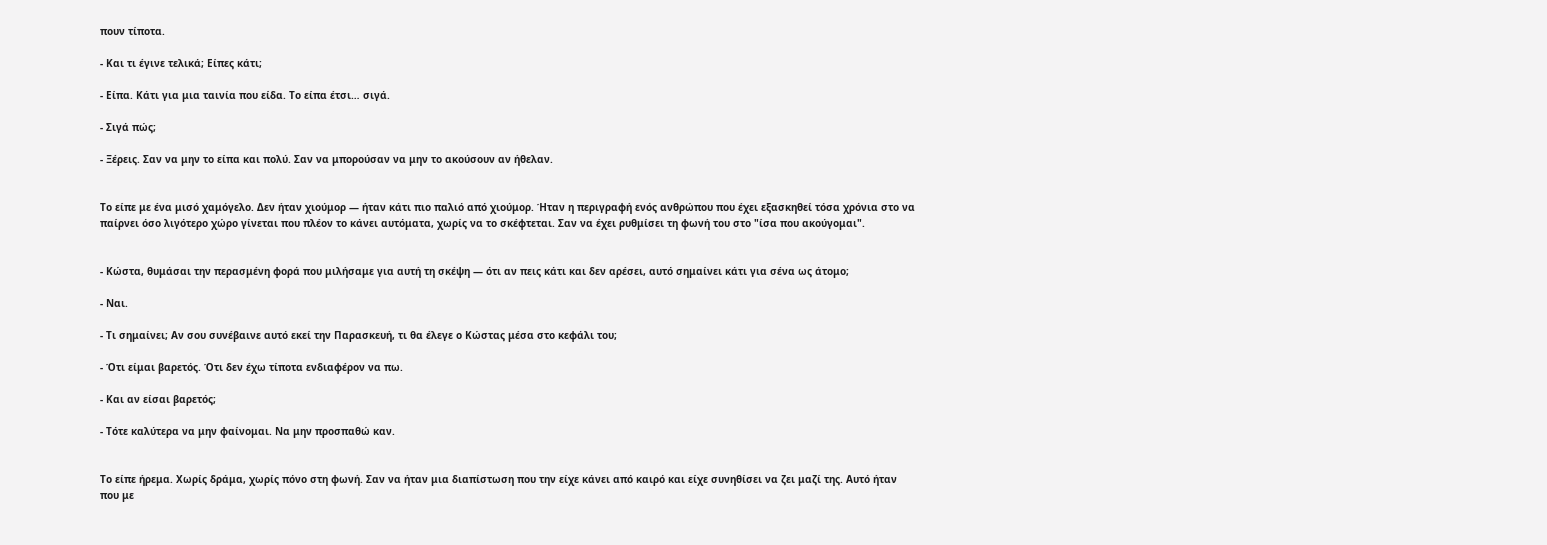πουν τίποτα.

- Και τι έγινε τελικά; Είπες κάτι;

- Είπα. Κάτι για μια ταινία που είδα. Το είπα έτσι… σιγά.

- Σιγά πώς;

- Ξέρεις. Σαν να μην το είπα και πολύ. Σαν να μπορούσαν να μην το ακούσουν αν ήθελαν.


Το είπε με ένα μισό χαμόγελο. Δεν ήταν χιούμορ — ήταν κάτι πιο παλιό από χιούμορ. Ήταν η περιγραφή ενός ανθρώπου που έχει εξασκηθεί τόσα χρόνια στο να παίρνει όσο λιγότερο χώρο γίνεται που πλέον το κάνει αυτόματα, χωρίς να το σκέφτεται. Σαν να έχει ρυθμίσει τη φωνή του στο "ίσα που ακούγομαι".


- Κώστα, θυμάσαι την περασμένη φορά που μιλήσαμε για αυτή τη σκέψη — ότι αν πεις κάτι και δεν αρέσει, αυτό σημαίνει κάτι για σένα ως άτομο;

- Ναι.

- Τι σημαίνει; Αν σου συνέβαινε αυτό εκεί την Παρασκευή, τι θα έλεγε ο Κώστας μέσα στο κεφάλι του;

- Ότι είμαι βαρετός. Ότι δεν έχω τίποτα ενδιαφέρον να πω.

- Και αν είσαι βαρετός;

- Τότε καλύτερα να μην φαίνομαι. Να μην προσπαθώ καν.


Το είπε ήρεμα. Χωρίς δράμα, χωρίς πόνο στη φωνή. Σαν να ήταν μια διαπίστωση που την είχε κάνει από καιρό και είχε συνηθίσει να ζει μαζί της. Αυτό ήταν που με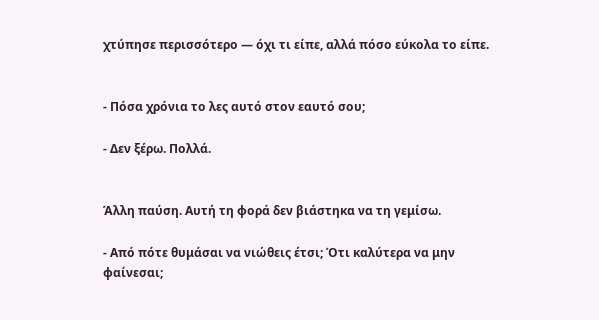χτύπησε περισσότερο — όχι τι είπε, αλλά πόσο εύκολα το είπε.


- Πόσα χρόνια το λες αυτό στον εαυτό σου;

- Δεν ξέρω. Πολλά.


Άλλη παύση. Αυτή τη φορά δεν βιάστηκα να τη γεμίσω.

- Από πότε θυμάσαι να νιώθεις έτσι; Ότι καλύτερα να μην φαίνεσαι;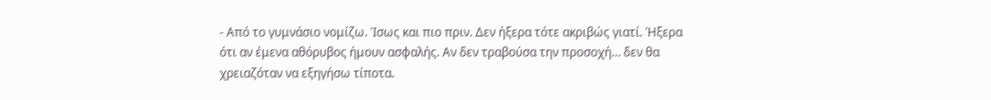- Από το γυμνάσιο νομίζω. Ίσως και πιο πριν. Δεν ήξερα τότε ακριβώς γιατί. Ήξερα ότι αν έμενα αθόρυβος ήμουν ασφαλής. Αν δεν τραβούσα την προσοχή… δεν θα χρειαζόταν να εξηγήσω τίποτα.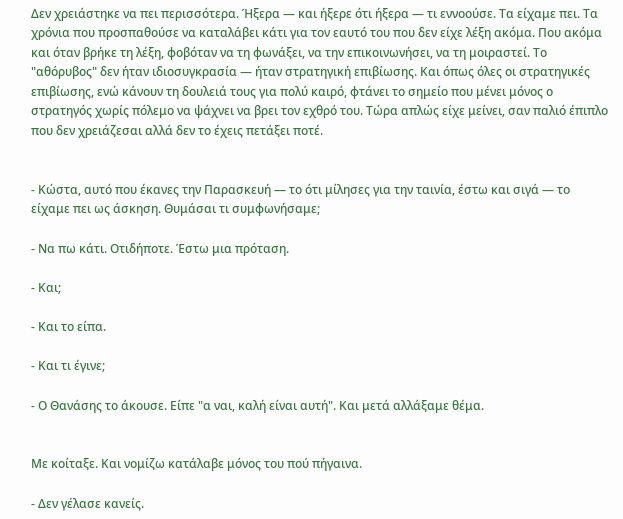Δεν χρειάστηκε να πει περισσότερα. Ήξερα — και ήξερε ότι ήξερα — τι εννοούσε. Τα είχαμε πει. Τα χρόνια που προσπαθούσε να καταλάβει κάτι για τον εαυτό του που δεν είχε λέξη ακόμα. Που ακόμα και όταν βρήκε τη λέξη, φοβόταν να τη φωνάξει, να την επικοινωνήσει, να τη μοιραστεί. Το "αθόρυβος" δεν ήταν ιδιοσυγκρασία — ήταν στρατηγική επιβίωσης. Και όπως όλες οι στρατηγικές επιβίωσης, ενώ κάνουν τη δουλειά τους για πολύ καιρό, φτάνει το σημείο που μένει μόνος ο στρατηγός χωρίς πόλεμο να ψάχνει να βρει τον εχθρό του. Τώρα απλώς είχε μείνει, σαν παλιό έπιπλο που δεν χρειάζεσαι αλλά δεν το έχεις πετάξει ποτέ.


- Κώστα, αυτό που έκανες την Παρασκευή — το ότι μίλησες για την ταινία, έστω και σιγά — το είχαμε πει ως άσκηση. Θυμάσαι τι συμφωνήσαμε;

- Να πω κάτι. Οτιδήποτε. Έστω μια πρόταση.

- Και;

- Και το είπα.

- Και τι έγινε;

- Ο Θανάσης το άκουσε. Είπε "α ναι, καλή είναι αυτή". Και μετά αλλάξαμε θέμα.


Με κοίταξε. Και νομίζω κατάλαβε μόνος του πού πήγαινα.

- Δεν γέλασε κανείς.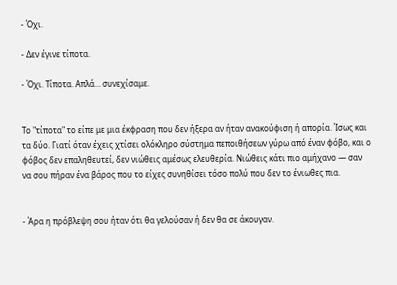- Όχι.

- Δεν έγινε τίποτα.

- Όχι. Τίποτα. Απλά… συνεχίσαμε.


Το "τίποτα" το είπε με μια έκφραση που δεν ήξερα αν ήταν ανακούφιση ή απορία. Ίσως και τα δύο. Γιατί όταν έχεις χτίσει ολόκληρο σύστημα πεποιθήσεων γύρω από έναν φόβο, και ο φόβος δεν επαληθευτεί, δεν νιώθεις αμέσως ελευθερία. Νιώθεις κάτι πιο αμήχανο — σαν να σου πήραν ένα βάρος που το είχες συνηθίσει τόσο πολύ που δεν το ένιωθες πια.


- Άρα η πρόβλεψη σου ήταν ότι θα γελούσαν ή δεν θα σε άκουγαν.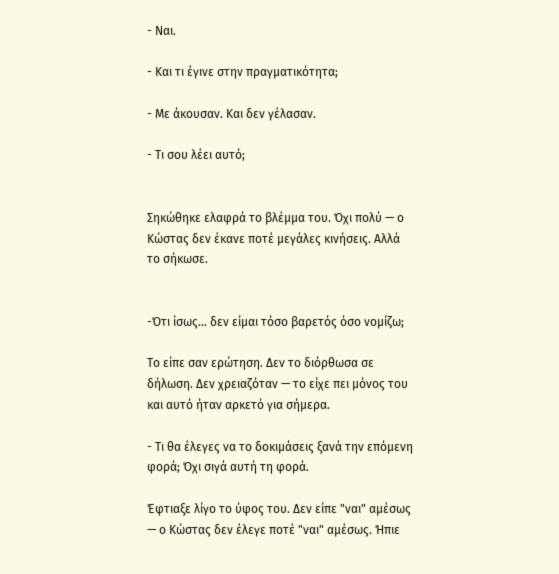- Ναι.

- Και τι έγινε στην πραγματικότητα;

- Με άκουσαν. Και δεν γέλασαν.

- Τι σου λέει αυτό;


Σηκώθηκε ελαφρά το βλέμμα του. Όχι πολύ — ο Κώστας δεν έκανε ποτέ μεγάλες κινήσεις. Αλλά το σήκωσε.


-Ότι ίσως… δεν είμαι τόσο βαρετός όσο νομίζω;

Το είπε σαν ερώτηση. Δεν το διόρθωσα σε δήλωση. Δεν χρειαζόταν — το είχε πει μόνος του και αυτό ήταν αρκετό για σήμερα.

- Τι θα έλεγες να το δοκιμάσεις ξανά την επόμενη φορά; Όχι σιγά αυτή τη φορά.

Έφτιαξε λίγο το ύφος του. Δεν είπε "ναι" αμέσως — ο Κώστας δεν έλεγε ποτέ "ναι" αμέσως. Ήπιε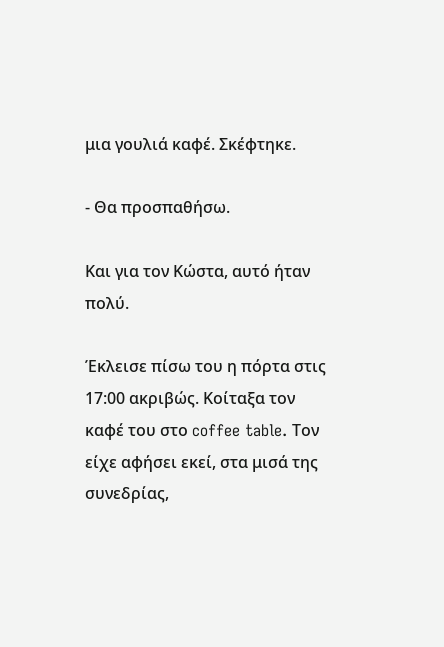μια γουλιά καφέ. Σκέφτηκε.

- Θα προσπαθήσω.

Και για τον Κώστα, αυτό ήταν πολύ.

Έκλεισε πίσω του η πόρτα στις 17:00 ακριβώς. Κοίταξα τον καφέ του στο coffee table. Τον είχε αφήσει εκεί, στα μισά της συνεδρίας,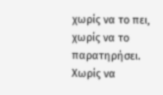χωρίς να το πει, χωρίς να το παρατηρήσει. Χωρίς να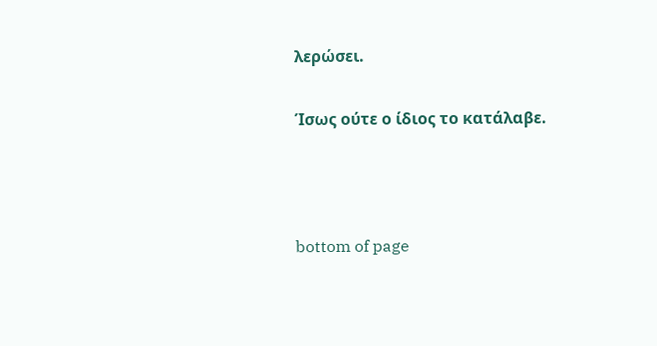λερώσει.

Ίσως ούτε ο ίδιος το κατάλαβε.



bottom of page